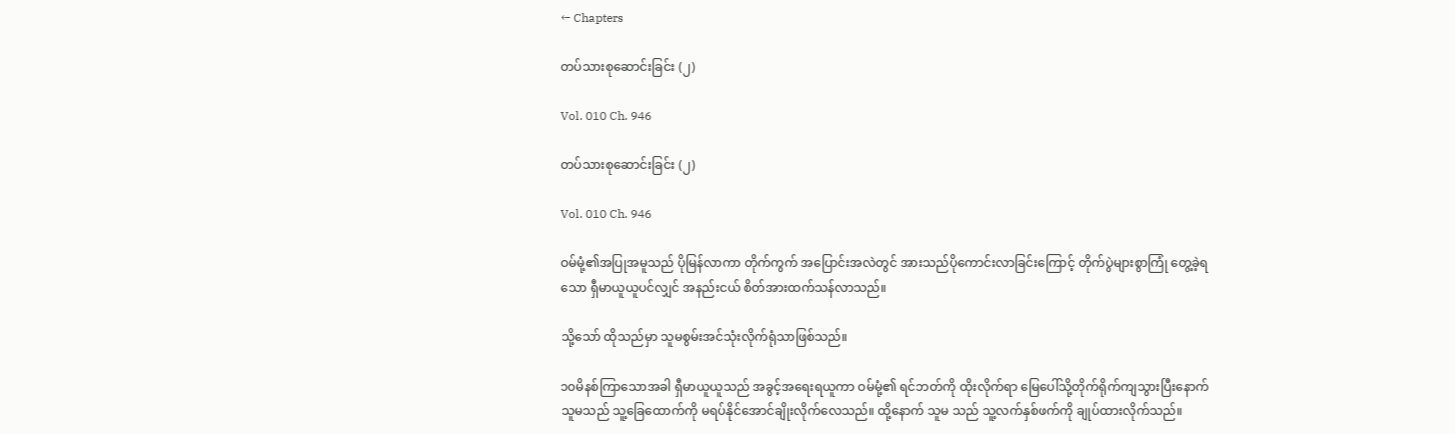← Chapters

တပ်သားစုဆောင်းခြင်း (၂)

Vol. 010 Ch. 946

တပ်သားစုဆောင်းခြင်း (၂)

Vol. 010 Ch. 946

ဝမ်မုံ့၏အပြုအမူသည် ပိုမြန်လာကာ တိုက်ကွက် အပြောင်းအလဲတွင် အားသည်ပိုကောင်းလာခြင်းကြောင့် တိုက်ပွဲများစွာကြုံ တွေ့ခဲ့ရသော ရှီမာယူယူပင်လျှင် အနည်းငယ် စိတ်အားထက်သန်လာသည်။

သို့သော် ထိုသည်မှာ သူမစွမ်းအင်သုံးလိုက်ရုံသာဖြစ်သည်။

၁၀မိနစ်ကြာသောအခါ ရှီမာယူယူသည် အခွင့်အရေးရယူကာ ဝမ်မုံ့၏ ရင်ဘတ်ကို ထိုးလိုက်ရာ မြေပေါ်သို့တိုက်ရိုက်ကျသွားပြီးနောက် သူမသည် သူ့ခြေထောက်ကို မရပ်နိုင်အောင်ချိုးလိုက်လေသည်။ ထို့နောက် သူမ သည် သူ့လက်နှစ်ဖက်ကို ချုပ်ထားလိုက်သည်။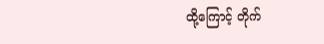ထို့ကြောင့် တိုက်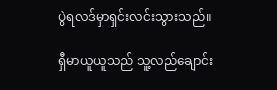ပွဲရလဒ်မှာရှင်းလင်းသွားသည်။

ရှီမာယူယူသည် သူ့လည်ချောင်း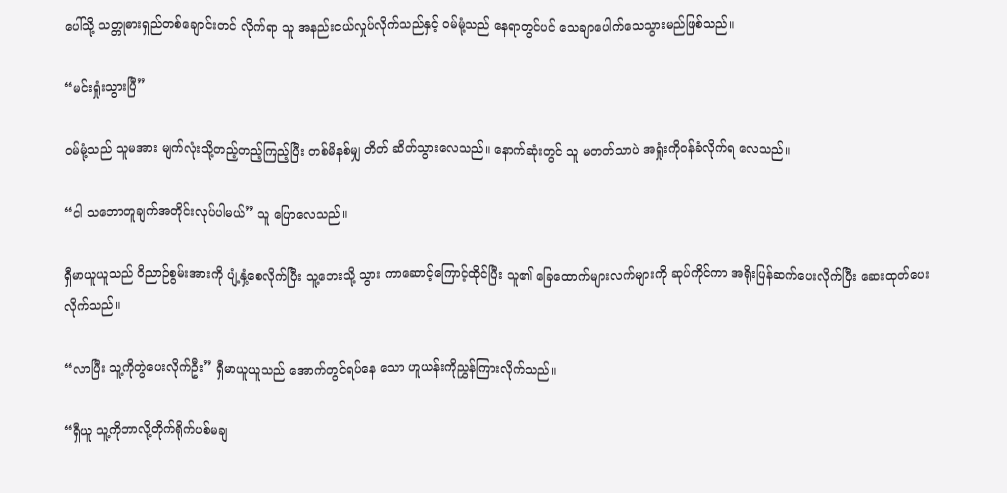ပေါ်သို့ သတ္တုဓားရှည်တစ်ချောင်းတင် လိုက်ရာ သူ အနည်းငယ်လှုပ်လိုက်သည်နှင့် ဝမ်မုံ့သည် နေရာတွင်ပင် သေချာပေါက်သေသွားမည်ဖြစ်သည်။

“မင်းရှုံးသွားပြီ”

ဝမ်မုံ့သည် သူမအား မျက်လုံးသို့တည့်တည့်ကြည့်ပြီး တစ်မိနစ်မျှ တိတ် ဆိတ်သွားလေသည်။ နောက်ဆုံးတွင် သူ မတတ်သာပဲ အရှုံးကိုဝန်ခံလိုက်ရ လေသည်။

“ငါ သဘောတူချက်အတိုင်းလုပ်ပါမယ်” သူ ပြောလေသည်။

ရှီမာယူယူသည် ဝိညာဉ်စွမ်းအားကို ပျံ့နှံ့စေလိုက်ပြီး သူ့ဘေးသို့ သွား ကာဆောင့်ကြောင့်ထိုင်ပြီး သူ၏ ခြေထောက်များလက်များကို ဆုပ်ကိုင်ကာ အရိုးပြန်ဆက်ပေးလိုက်ပြီး ဆေးထုတ်ပေးလိုက်သည်။

“လာပြီး သူ့ကိုတွဲပေးလိုက်ဦး” ရှီမာယူယူသည် အောက်တွင်ရပ်နေ သော ဟူယန်းကိုညွှန်ကြားလိုက်သည်။

“ရှီယူ သူ့ကိုဘာလို့တိုက်ရိုက်ပစ်မချ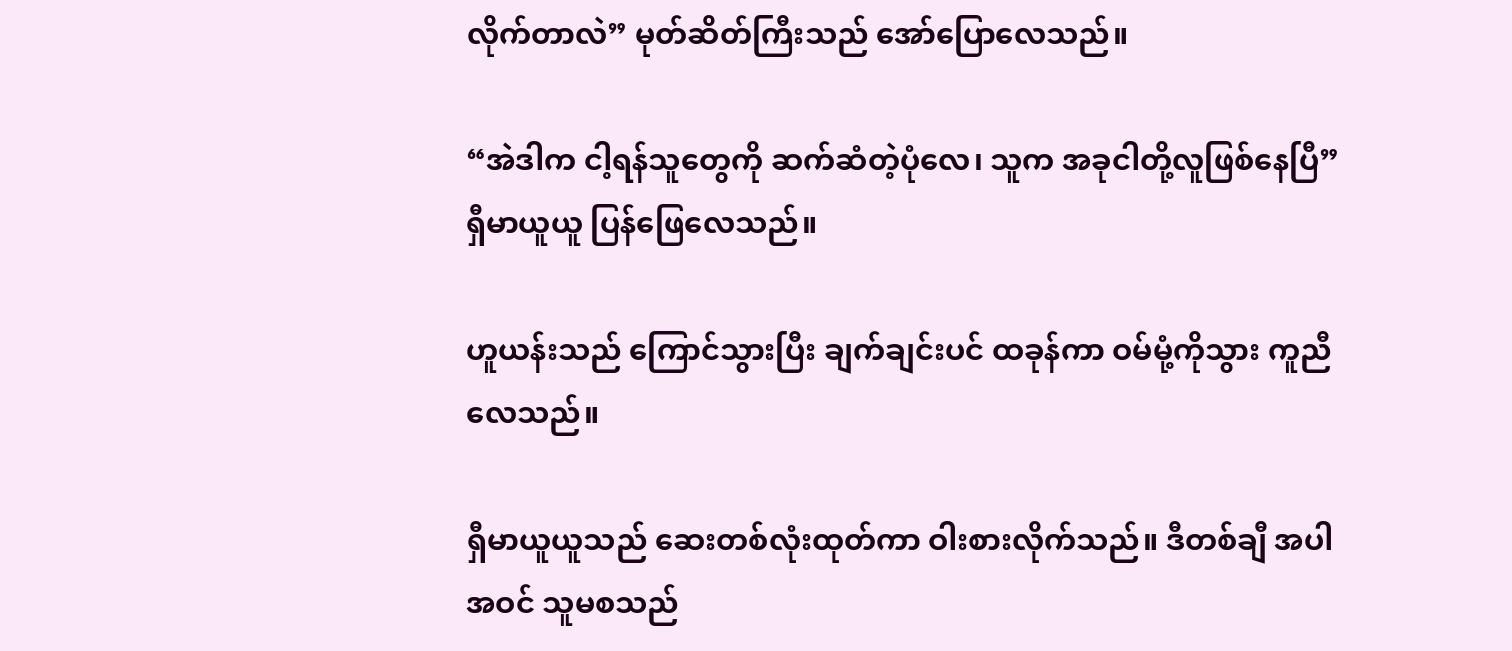လိုက်တာလဲ” မုတ်ဆိတ်ကြီးသည် အော်ပြောလေသည်။

“အဲဒါက ငါ့ရန်သူတွေကို ဆက်ဆံတဲ့ပုံလေ၊ သူက အခုငါတို့လူဖြစ်နေပြီ” ရှီမာယူယူ ပြန်ဖြေလေသည်။

ဟူယန်းသည် ကြောင်သွားပြီး ချက်ချင်းပင် ထခုန်ကာ ဝမ်မုံ့ကိုသွား ကူညီလေသည်။

ရှီမာယူယူသည် ဆေးတစ်လုံးထုတ်ကာ ဝါးစားလိုက်သည်။ ဒီတစ်ချီ အပါအဝင် သူမစသည်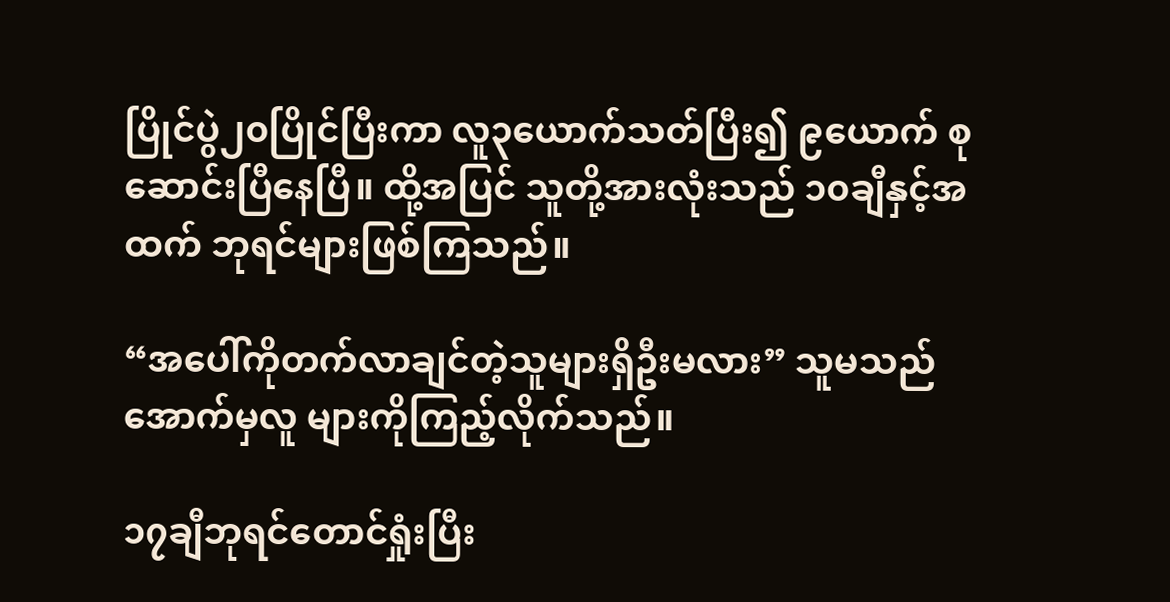ပြိုင်ပွဲ၂၀ပြိုင်ပြီးကာ လူ၃ယောက်သတ်ပြီး၍ ၉ယောက် စုဆောင်းပြီနေပြီ။ ထို့အပြင် သူတို့အားလုံးသည် ၁၀ချီနှင့်အထက် ဘုရင်များဖြစ်ကြသည်။

“အပေါ်ကိုတက်လာချင်တဲ့သူများရှိဦးမလား” သူမသည် အောက်မှလူ များကိုကြည့်လိုက်သည်။

၁၇ချီဘုရင်တောင်ရှုံးပြီး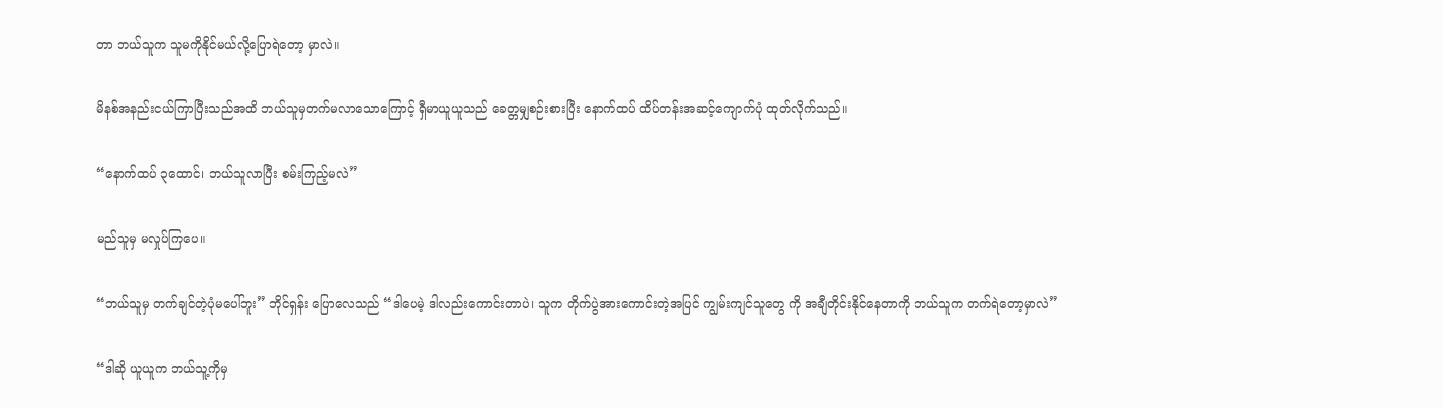တာ ဘယ်သူက သူမကိုနိုင်မယ်လို့ပြောရဲတော့ မှာလဲ။

မိနစ်အနည်းငယ်ကြာပြီးသည်အထိ ဘယ်သူမှတက်မလာသောကြောင့် ရှီမာယူယူသည် ခေတ္တမျှစဉ်းစားပြီး နောက်ထပ် ထိပ်တန်းအဆင့်ကျောက်ပုံ ထုတ်လိုက်သည်။

“နောက်ထပ် ၃ထောင်၊ ဘယ်သူလာပြီး စမ်းကြည့်မလဲ”

မည်သူမှ မလှုပ်ကြပေ။

“ဘယ်သူမှ တက်ချင်တဲ့ပုံမပေါ်ဘူး” ဘိုင်ရှန်း ပြောလေသည် “ဒါပေမဲ့ ဒါလည်းကောင်းတာပဲ၊ သူက တိုက်ပွဲအားကောင်းတဲ့အပြင် ကျွမ်းကျင်သူတွေ ကို အချီတိုင်းနိုင်နေတာကို ဘယ်သူက တက်ရဲတော့မှာလဲ”

“ဒါဆို ယူယူက ဘယ်သူ့ကိုမှ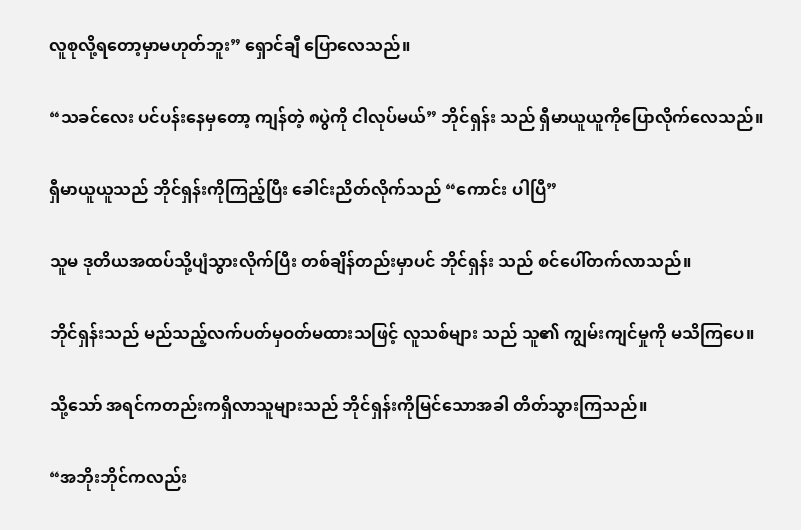လူစုလို့ရတော့မှာမဟုတ်ဘူး” ရှောင်ချီ ပြောလေသည်။

“သခင်လေး ပင်ပန်းနေမှတော့ ကျန်တဲ့ ၈ပွဲကို ငါလုပ်မယ်” ဘိုင်ရှန်း သည် ရှီမာယူယူကိုပြောလိုက်လေသည်။

ရှီမာယူယူသည် ဘိုင်ရှန်းကိုကြည့်ပြီး ခေါင်းညိတ်လိုက်သည် “ကောင်း ပါပြီ”

သူမ ဒုတိယအထပ်သို့ပျံသွားလိုက်ပြီး တစ်ချိန်တည်းမှာပင် ဘိုင်ရှန်း သည် စင်ပေါ်တက်လာသည်။

ဘိုင်ရှန်းသည် မည်သည့်လက်ပတ်မှဝတ်မထားသဖြင့် လူသစ်များ သည် သူ၏ ကျွမ်းကျင်မှုကို မသိကြပေ။

သို့သော် အရင်ကတည်းကရှိလာသူများသည် ဘိုင်ရှန်းကိုမြင်သောအခါ တိတ်သွားကြသည်။

“အဘိုးဘိုင်ကလည်း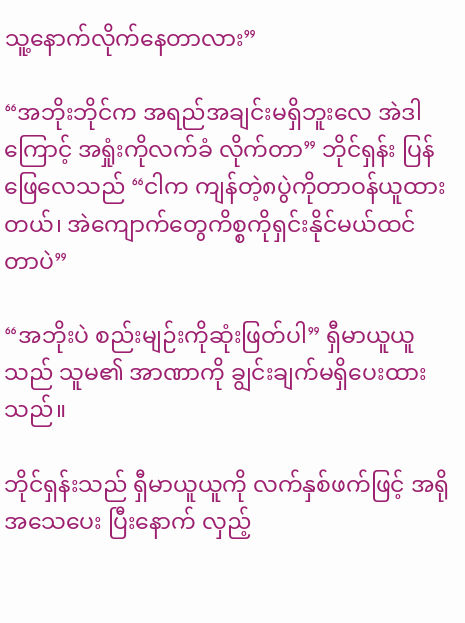သူ့နောက်လိုက်နေတာလား”

“အဘိုးဘိုင်က အရည်အချင်းမရှိဘူးလေ အဲဒါကြောင့် အရှုံးကိုလက်ခံ လိုက်တာ” ဘိုင်ရှန်း ပြန်ဖြေလေသည် “ငါက ကျန်တဲ့၈ပွဲကိုတာဝန်ယူထား တယ်၊ အဲကျောက်တွေကိစ္စကိုရှင်းနိုင်မယ်ထင်တာပဲ”

“အဘိုးပဲ စည်းမျဉ်းကိုဆုံးဖြတ်ပါ” ရှီမာယူယူသည် သူမ၏ အာဏာကို ချွင်းချက်မရှိပေးထားသည်။

ဘိုင်ရှန်းသည် ရှီမာယူယူကို လက်နှစ်ဖက်ဖြင့် အရိုအသေပေး ပြီးနောက် လှည့်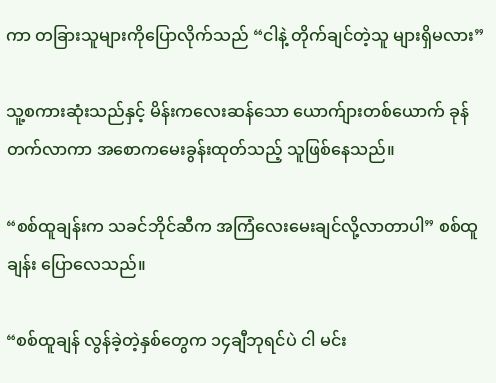ကာ တခြားသူများကိုပြောလိုက်သည် “ငါနဲ့ တိုက်ချင်တဲ့သူ များရှိမလား”

သူ့စကားဆုံးသည်နှင့် မိန်းကလေးဆန်သော ယောက်ျားတစ်ယောက် ခုန်တက်လာကာ အစောကမေးခွန်းထုတ်သည့် သူဖြစ်နေသည်။

“စစ်ထူချန်းက သခင်ဘိုင်ဆီက အကြံလေးမေးချင်လို့လာတာပါ” စစ်ထူချန်း ပြောလေသည်။

“စစ်ထူချန် လွန်ခဲ့တဲ့နှစ်တွေက ၁၄ချီဘုရင်ပဲ ငါ မင်း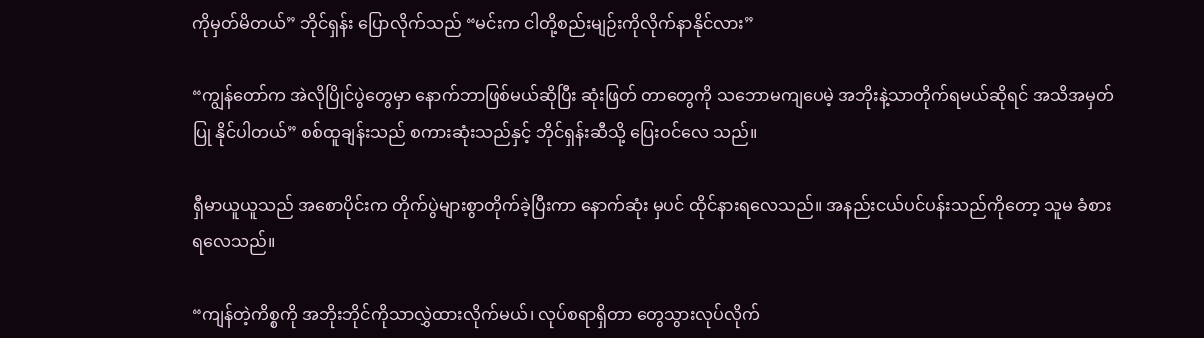ကိုမှတ်မိတယ်” ဘိုင်ရှန်း ပြောလိုက်သည် “မင်းက ငါတို့စည်းမျဉ်းကိုလိုက်နာနိုင်လား”

“ကျွန်တော်က အဲလိုပြိုင်ပွဲတွေမှာ နောက်ဘာဖြစ်မယ်ဆိုပြီး ဆုံးဖြတ် တာတွေကို သဘောမကျပေမဲ့ အဘိုးနဲ့သာတိုက်ရမယ်ဆိုရင် အသိအမှတ်ပြု နိုင်ပါတယ်” စစ်ထူချန်းသည် စကားဆုံးသည်နှင့် ဘိုင်ရှန်းဆီသို့ ပြေးဝင်လေ သည်။

ရှီမာယူယူသည် အစောပိုင်းက တိုက်ပွဲများစွာတိုက်ခဲ့ပြီးကာ နောက်ဆုံး မှပင် ထိုင်နားရလေသည်။ အနည်းငယ်ပင်ပန်းသည်ကိုတော့ သူမ ခံစား ရလေသည်။

“ကျန်တဲ့ကိစ္စကို အဘိုးဘိုင်ကိုသာလွှဲထားလိုက်မယ်၊ လုပ်စရာရှိတာ တွေသွားလုပ်လိုက်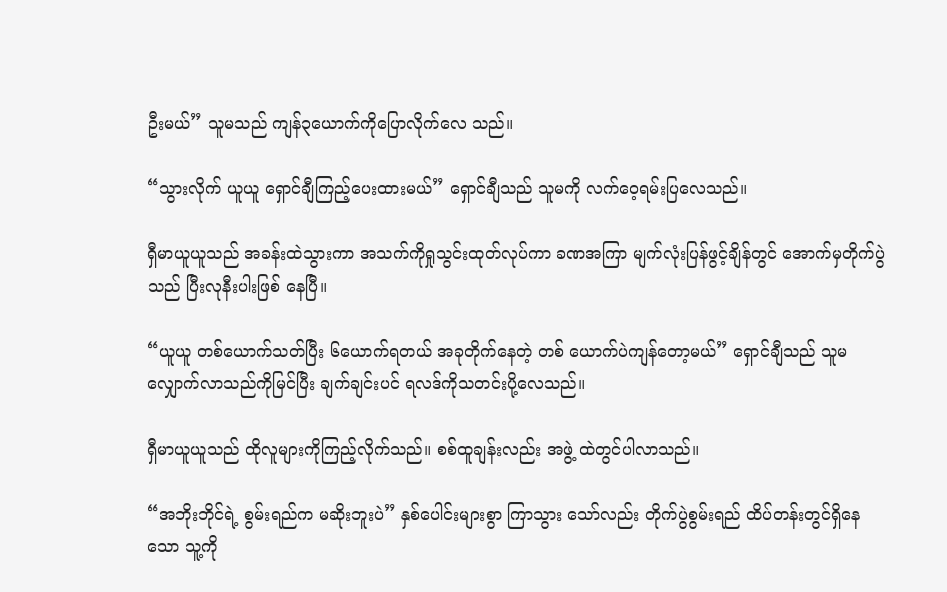ဦးမယ်” သူမသည် ကျန်၃ယောက်ကိုပြောလိုက်လေ သည်။

“သွားလိုက် ယူယူ ရှောင်ချီကြည့်ပေးထားမယ်” ရှောင်ချီသည် သူမကို လက်ဝေ့ရမ်းပြလေသည်။

ရှီမာယူယူသည် အခန်းထဲသွားကာ အသက်ကိုရှုသွင်းထုတ်လုပ်ကာ ခဏအကြာ မျက်လုံးပြန်ဖွင့်ချိန်တွင် အောက်မှတိုက်ပွဲသည် ပြီးလုနီးပါးဖြစ် နေပြီ။

“ယူယူ တစ်ယောက်သတ်ပြီး ၆ယောက်ရတယ် အခုတိုက်နေတဲ့ တစ် ယောက်ပဲကျန်တော့မယ်” ရှောင်ချီသည် သူမလျှောက်လာသည်ကိုမြင်ပြီး ချက်ချင်းပင် ရလဒ်ကိုသတင်းပို့လေသည်။

ရှီမာယူယူသည် ထိုလူများကိုကြည့်လိုက်သည်။ စစ်ထူချန်းလည်း အဖွဲ့ ထဲတွင်ပါလာသည်။

“အဘိုးဘိုင်ရဲ့ စွမ်းရည်က မဆိုးဘူးပဲ” နှစ်ပေါင်းများစွာ ကြာသွား သော်လည်း တိုက်ပွဲစွမ်းရည် ထိပ်တန်းတွင်ရှိနေသော သူ့ကို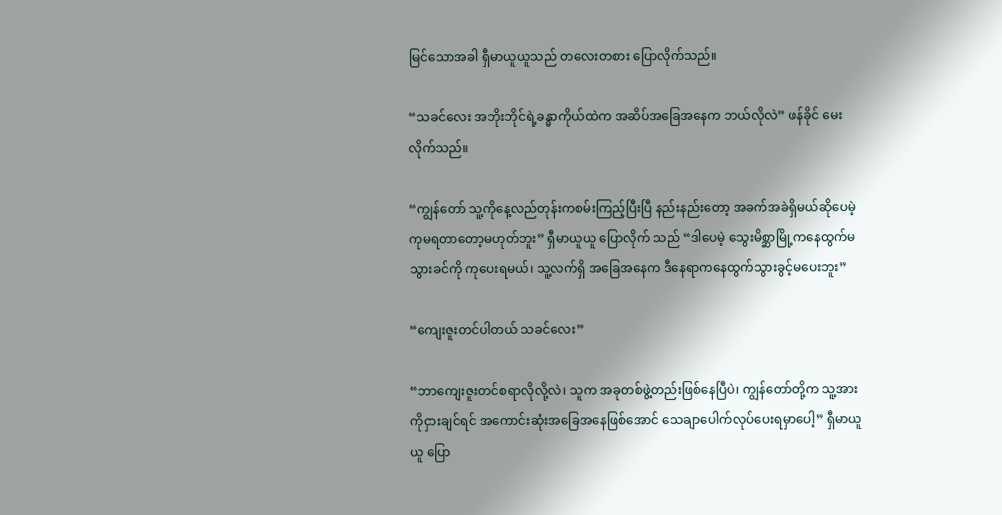မြင်သောအခါ ရှီမာယူယူသည် တလေးတစား ပြောလိုက်သည်။

“သခင်လေး အဘိုးဘိုင်ရဲ့ခန္ဓာကိုယ်ထဲက အဆိပ်အခြေအနေက ဘယ်လိုလဲ” ဖန်ခိုင် မေးလိုက်သည်။

“ကျွန်တော် သူ့ကိုနေ့လည်တုန်းကစမ်းကြည့်ပြီးပြီ နည်းနည်းတော့ အခက်အခဲရှိမယ်ဆိုပေမဲ့ ကုမရတာတော့မဟုတ်ဘူး” ရှီမာယူယူ ပြောလိုက် သည် “ဒါပေမဲ့ သွေးမိစ္ဆာမြို့ကနေထွက်မသွားခင်ကို ကုပေးရမယ်၊ သူ့လက်ရှိ အခြေအနေက ဒီနေရာကနေထွက်သွားခွင့်မပေးဘူး”

“ကျေးဇူးတင်ပါတယ် သခင်လေး”

“ဘာကျေးဇူးတင်စရာလိုလို့လဲ၊ သူက အခုတစ်ဖွဲ့တည်းဖြစ်နေပြီပဲ၊ ကျွန်တော်တို့က သူ့အားကိုငှားချင်ရင် အကောင်းဆုံးအခြေအနေဖြစ်အောင် သေချာပေါက်လုပ်ပေးရမှာပေါ့” ရှီမာယူယူ ပြော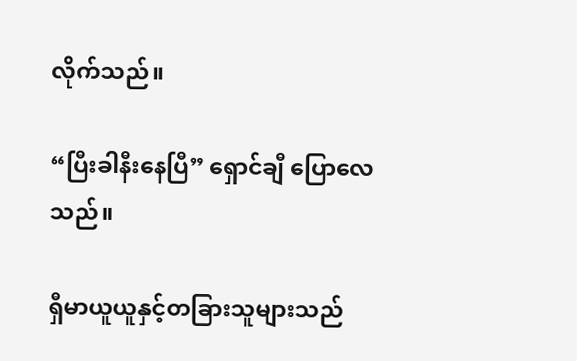လိုက်သည်။

“ပြီးခါနီးနေပြီ” ရှောင်ချီ ပြောလေသည်။

ရှီမာယူယူနှင့်တခြားသူများသည်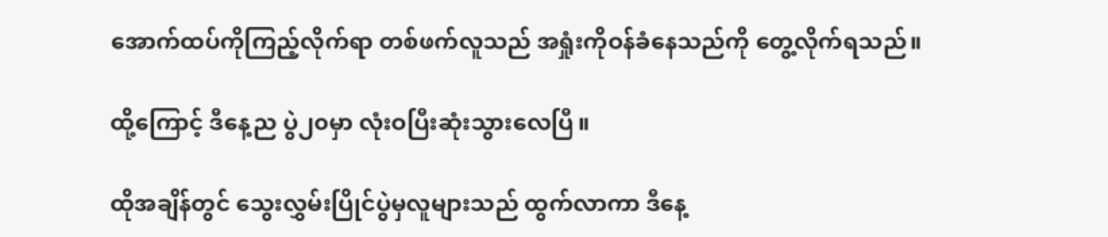အောက်ထပ်ကိုကြည့်လိုက်ရာ တစ်ဖက်လူသည် အရှုံးကိုဝန်ခံနေသည်ကို တွေ့လိုက်ရသည်။

ထို့ကြောင့် ဒီနေ့ည ပွဲ၂၀မှာ လုံးဝပြီးဆုံးသွားလေပြီ။

ထိုအချိန်တွင် သွေးလွှမ်းပြိုင်ပွဲမှလူများသည် ထွက်လာကာ ဒီနေ့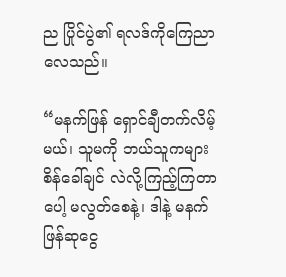ည ပြိုင်ပွဲ၏ ရလဒ်ကိုကြေညာလေသည်။

“မနက်ဖြန် ရှောင်ချီတက်လိမ့်မယ်၊ သူမကို ဘယ်သူကများ စိန်ခေါ်ချင် လဲလို့ကြည့်ကြတာပေါ့ မလွတ်စေနဲ့၊ ဒါနဲ့ မနက်ဖြန်ဆုငွေ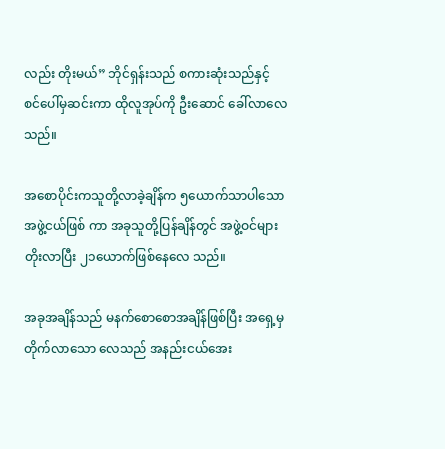လည်း တိုးမယ်” ဘိုင်ရှန်းသည် စကားဆုံးသည်နှင့် စင်ပေါ်မှဆင်းကာ ထိုလူအုပ်ကို ဦးဆောင် ခေါ်လာလေသည်။

အစောပိုင်းကသူတို့လာခဲ့ချိန်က ၅ယောက်သာပါသော အဖွဲ့ငယ်ဖြစ် ကာ အခုသူတို့ပြန်ချိန်တွင် အဖွဲ့ဝင်များတိုးလာပြီး ၂၁ယောက်ဖြစ်နေလေ သည်။

အခုအချိန်သည် မနက်စောစောအချိန်ဖြစ်ပြီး အရှေ့မှတိုက်လာသော လေသည် အနည်းငယ်အေး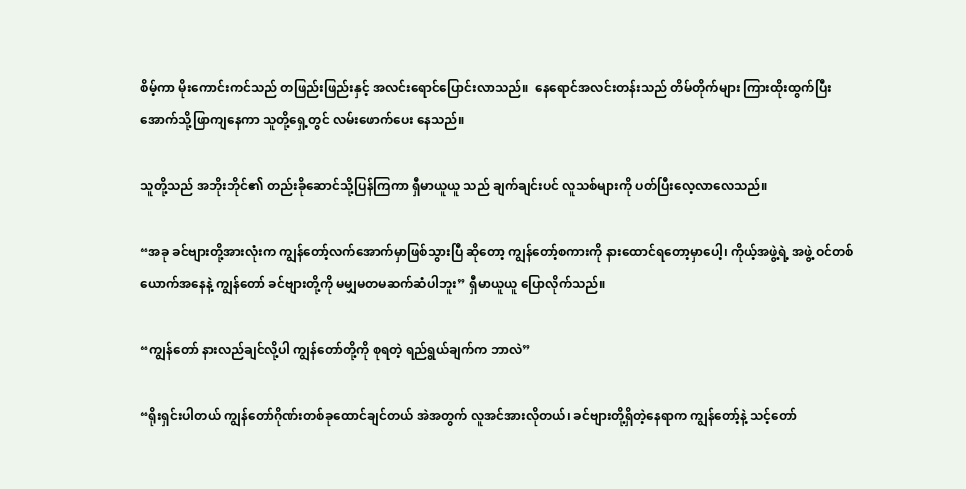စိမ့်ကာ မိုးကောင်းကင်သည် တဖြည်းဖြည်းနှင့် အလင်းရောင်ပြောင်းလာသည်။  နေရောင်အလင်းတန်းသည် တိမ်တိုက်များ ကြားထိုးထွက်ပြီး အောက်သို့ဖြာကျနေကာ သူတို့ရှေ့တွင် လမ်းဖောက်ပေး နေသည်။

သူတို့သည် အဘိုးဘိုင်၏ တည်းခိုဆောင်သို့ပြန်ကြကာ ရှီမာယူယူ သည် ချက်ချင်းပင် လူသစ်များကို ပတ်ပြီးလေ့လာလေသည်။

“အခု ခင်ဗျားတို့အားလုံးက ကျွန်တော့်လက်အောက်မှာဖြစ်သွားပြီ ဆိုတော့ ကျွန်တော့်စကားကို နားထောင်ရတော့မှာပေါ့၊ ကိုယ့်အဖွဲ့ရဲ့ အဖွဲ့ ဝင်တစ်ယောက်အနေနဲ့ ကျွန်တော် ခင်ဗျားတို့ကို မမျှမတမဆက်ဆံပါဘူး” ရှီမာယူယူ ပြောလိုက်သည်။

“ကျွန်တော် နားလည်ချင်လို့ပါ ကျွန်တော်တို့ကို စုရတဲ့ ရည်ရွယ်ချက်က ဘာလဲ”

“ရိုးရှင်းပါတယ် ကျွန်တော်ဂိုဏ်းတစ်ခုထောင်ချင်တယ် အဲအတွက် လူအင်အားလိုတယ်၊ ခင်ဗျားတို့ရှိတဲ့နေရာက ကျွန်တော့်နဲ့ သင့်တော်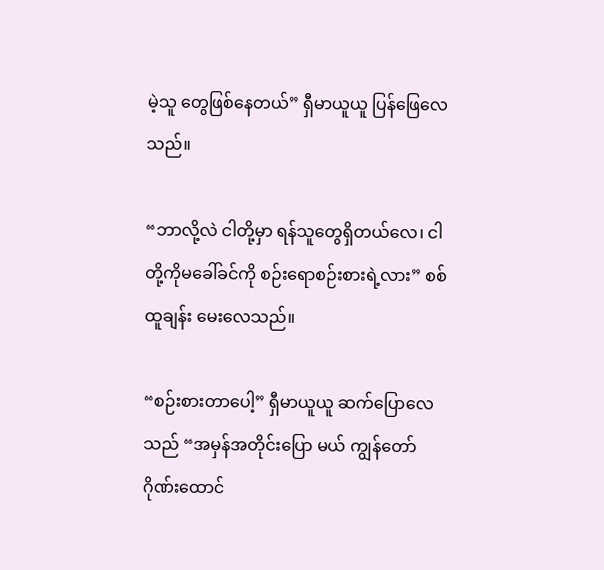မဲ့သူ တွေဖြစ်နေတယ်” ရှီမာယူယူ ပြန်ဖြေလေသည်။

“ဘာလို့လဲ ငါတို့မှာ ရန်သူတွေရှိတယ်လေ၊ ငါတို့ကိုမခေါ်ခင်ကို စဉ်းရောစဉ်းစားရဲ့လား” စစ်ထူချန်း မေးလေသည်။

“စဉ်းစားတာပေါ့” ရှီမာယူယူ ဆက်ပြောလေသည် “အမှန်အတိုင်းပြော မယ် ကျွန်တော် ဂိုဏ်းထောင်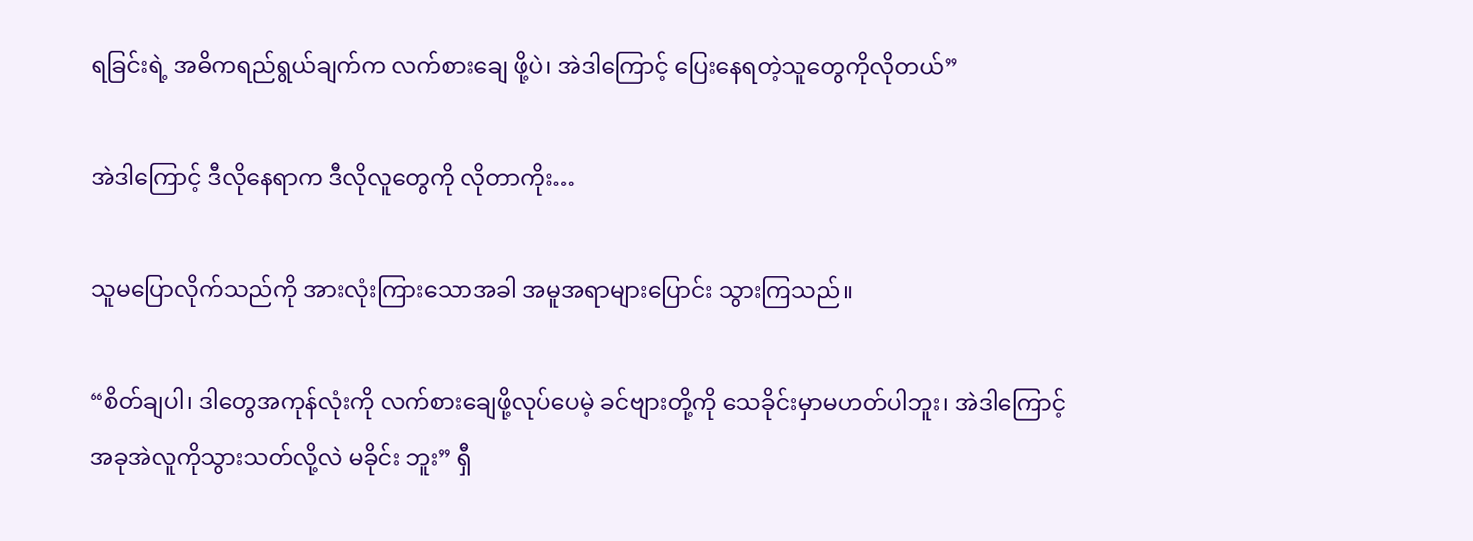ရခြင်းရဲ့ အဓိကရည်ရွယ်ချက်က လက်စားချေ ဖို့ပဲ၊ အဲဒါကြောင့် ပြေးနေရတဲ့သူတွေကိုလိုတယ်”

အဲဒါကြောင့် ဒီလိုနေရာက ဒီလိုလူတွေကို လိုတာကိုး…

သူမပြောလိုက်သည်ကို အားလုံးကြားသောအခါ အမူအရာများပြောင်း သွားကြသည်။

“စိတ်ချပါ၊ ဒါတွေအကုန်လုံးကို လက်စားချေဖို့လုပ်ပေမဲ့ ခင်ဗျားတို့ကို သေခိုင်းမှာမဟတ်ပါဘူး၊ အဲဒါကြောင့် အခုအဲလူကိုသွားသတ်လို့လဲ မခိုင်း ဘူး” ရှီ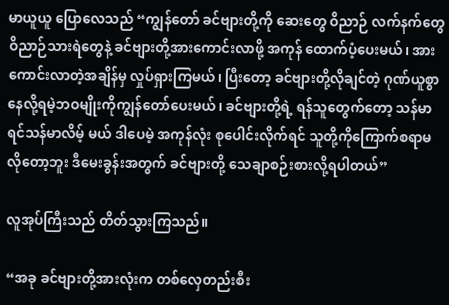မာယူယူ ပြောလေသည် “ကျွန်တော် ခင်ဗျားတို့ကို ဆေးတွေ ဝိညာဉ် လက်နက်တွေ ဝိညာဉ်သားရဲတွေနဲ့ ခင်ဗျားတို့အားကောင်းလာဖို့ အကုန် ထောက်ပံ့ပေးမယ်၊ အားကောင်းလာတဲ့အချိန်မှ လှုပ်ရှားကြမယ်၊ ပြီးတော့ ခင်ဗျားတို့လိုချင်တဲ့ ဂုဏ်ယူစွာနေလို့ရမဲ့ဘဝမျိုးကိုကျွန်တော်ပေးမယ်၊ ခင်ဗျားတို့ရဲ့ ရန်သူတွေက်တော့ သန်မာရင်သန်မာလိမ့် မယ် ဒါပေမဲ့ အကုန်လုံး စုပေါင်းလိုက်ရင် သူတို့ကိုကြောက်စရာမလိုတော့ဘူး ဒီမေးခွန်းအတွက် ခင်ဗျားတို့ သေချာစဉ်းစားလို့ရပါတယ်”

လူအုပ်ကြီးသည် တိတ်သွားကြသည်။

“အခု ခင်ဗျားတို့အားလုံးက တစ်လှေတည်းစီး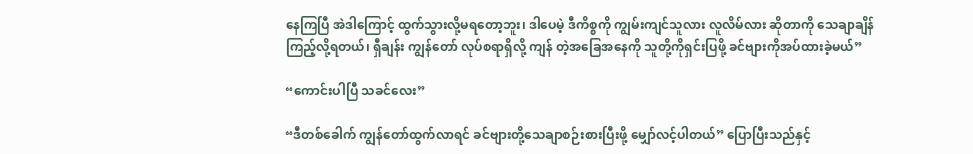နေကြပြီ အဲဒါကြောင့် ထွက်သွားလို့မရတော့ဘူး၊ ဒါပေမဲ့ ဒီကိစ္စကို ကျွမ်းကျင်သူလား လူလိမ်လား ဆိုတာကို သေချာချိန်ကြည့်လို့ရတယ်၊ ရှီချန်း ကျွန်တော် လုပ်စရာရှိလို့ ကျန် တဲ့အခြေအနေကို သူတို့ကိုရှင်းပြဖို့ ခင်ဗျားကိုအပ်ထားခဲ့မယ်”

“ကောင်းပါပြီ သခင်လေး”

“ဒီတစ်ခေါက် ကျွန်တော်ထွက်လာရင် ခင်ဗျားတို့သေချာစဉ်းစားပြီးဖို့ မျှော်လင့်ပါတယ်” ပြောပြီးသည်နှင့်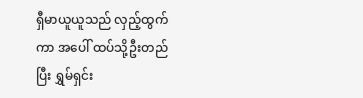ရှီမာယူယူသည် လှည့်ထွက်ကာ အပေါ် ထပ်သို့ဦးတည်ပြီး ရွှမ်ရှင်း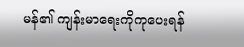မန်၏ ကျန်းမာရေးကိုကုပေးရန်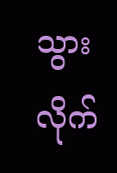သွားလိုက်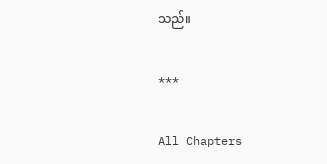သည်။

***

All Chapters